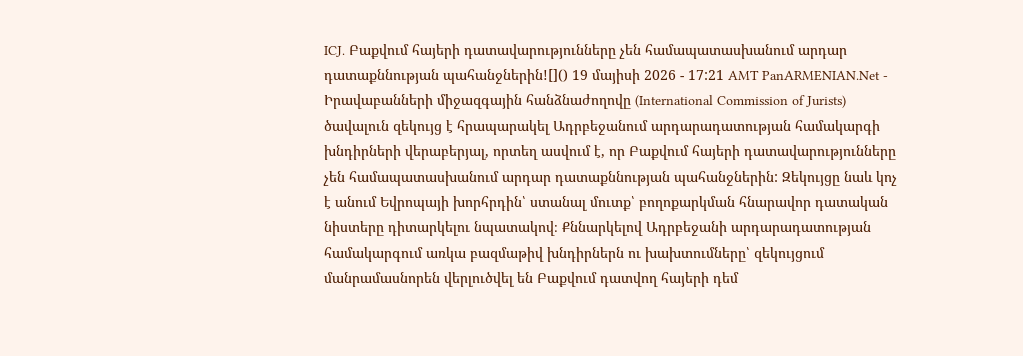ICJ. Բաքվում հայերի դատավարությունները չեն համապատասխանում արդար դատաքննության պահանջներին![]() 19 մայիսի 2026 - 17:21 AMT PanARMENIAN.Net - Իրավաբանների միջազգային հանձնաժողովը (International Commission of Jurists) ծավալուն զեկույց է հրապարակել Ադրբեջանում արդարադատության համակարգի խնդիրների վերաբերյալ, որտեղ ասվում է, որ Բաքվում հայերի դատավարությունները չեն համապատասխանում արդար դատաքննության պահանջներին: Զեկույցը նաև կոչ է անում Եվրոպայի խորհրդին՝ ստանալ մուտք՝ բողոքարկման հնարավոր դատական նիստերը դիտարկելու նպատակով։ Քննարկելով Ադրբեջանի արդարադատության համակարգում առկա բազմաթիվ խնդիրներն ու խախտումները՝ զեկույցում մանրամասնորեն վերլուծվել են Բաքվում դատվող հայերի դեմ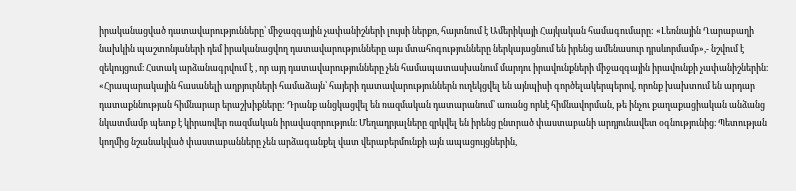իրականացված դատավարությունները՝ միջազգային չափանիշների լույսի ներքո, հայտնում է Ամերիկայի Հայկական համագումարը: «Լեռնային Ղարաբաղի նախկին պաշտոնյաների դեմ իրականացվող դատավարությունները այս մտահոգությունները ներկայացնում են իրենց ամենասուր դրսևորմամբ»,- նշվում է զեկույցում։ Հստակ արձանագրվում է , որ այդ դատավարությունները չեն համապատասխանում մարդու իրավունքների միջազգային իրավունքի չափանիշներին։ «Հրապարակային հասանելի աղբյուրների համաձայն՝ հայերի դատավարություններն ուղեկցվել են այնպիսի գործելակերպերով, որոնք խախտում են արդար դատաքննության հիմնարար երաշխիքները: Դրանք անցկացվել են ռազմական դատարանում՝ առանց որևէ հիմնավորման, թե ինչու քաղաքացիական անձանց նկատմամբ պետք է կիրառվեր ռազմական իրավազորություն։ Մեղադրյալները զրկվել են իրենց ընտրած փաստաբանի արդյունավետ օգնությունից։ Պետության կողմից նշանակված փաստաբանները չեն արձագանքել վատ վերաբերմունքի այն ապացույցներին,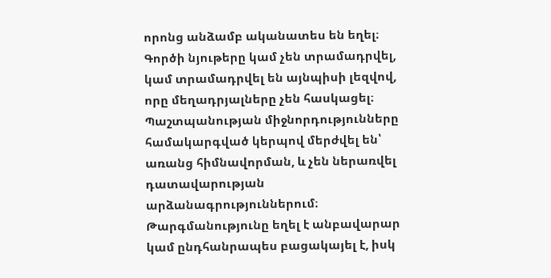որոնց անձամբ ականատես են եղել։ Գործի նյութերը կամ չեն տրամադրվել, կամ տրամադրվել են այնպիսի լեզվով, որը մեղադրյալները չեն հասկացել։ Պաշտպանության միջնորդությունները համակարգված կերպով մերժվել են՝ առանց հիմնավորման, և չեն ներառվել դատավարության արձանագրություններում։ Թարգմանությունը եղել է անբավարար կամ ընդհանրապես բացակայել է, իսկ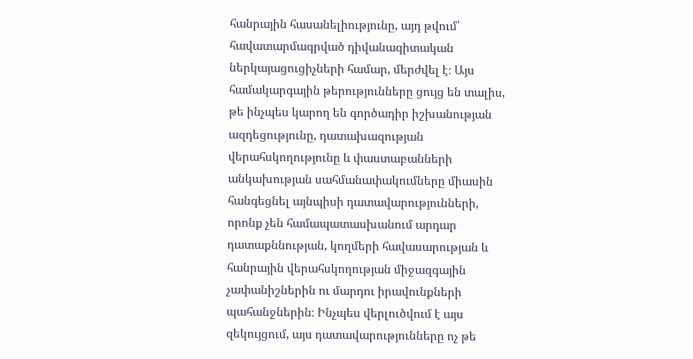հանրային հասանելիությունը, այդ թվում՝ հավատարմագրված դիվանագիտական ներկայացուցիչների համար, մերժվել է։ Այս համակարգային թերությունները ցույց են տալիս, թե ինչպես կարող են գործադիր իշխանության ազդեցությունը, դատախազության վերահսկողությունը և փաստաբանների անկախության սահմանափակումները միասին հանգեցնել այնպիսի դատավարությունների, որոնք չեն համապատասխանում արդար դատաքննության, կողմերի հավասարության և հանրային վերահսկողության միջազգային չափանիշներին ու մարդու իրավունքների պահանջներին։ Ինչպես վերլուծվում է այս զեկույցում, այս դատավարությունները ոչ թե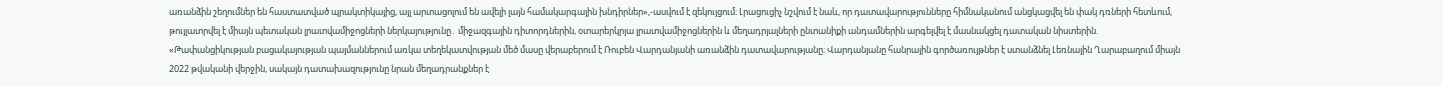առանձին շեղումներ են հաստատված պրակտիկայից, այլ արտացոլում են ավելի լայն համակարգային խնդիրներ»,-ասվում է զեկույցում։ Լրացուցիչ նշվում է նաև, որ դատավարությունները հիմնականում անցկացվել են փակ դռների հետևում, թույլատրվել է միայն պետական լրատվամիջոցների ներկայությունը․ միջազգային դիտորդներին, օտարերկրյա լրատվամիջոցներին և մեղադրյալների ընտանիքի անդամներին արգելվել է մասնակցել դատական նիստերին. «Թափանցիկության բացակայության պայմաններում առկա տեղեկատվության մեծ մասը վերաբերում է Ռուբեն Վարդանյանի առանձին դատավարությանը։ Վարդանյանը հանրային գործառույթներ է ստանձնել Լեռնային Ղարաբաղում միայն 2022 թվականի վերջին, սակայն դատախազությունը նրան մեղադրանքներ է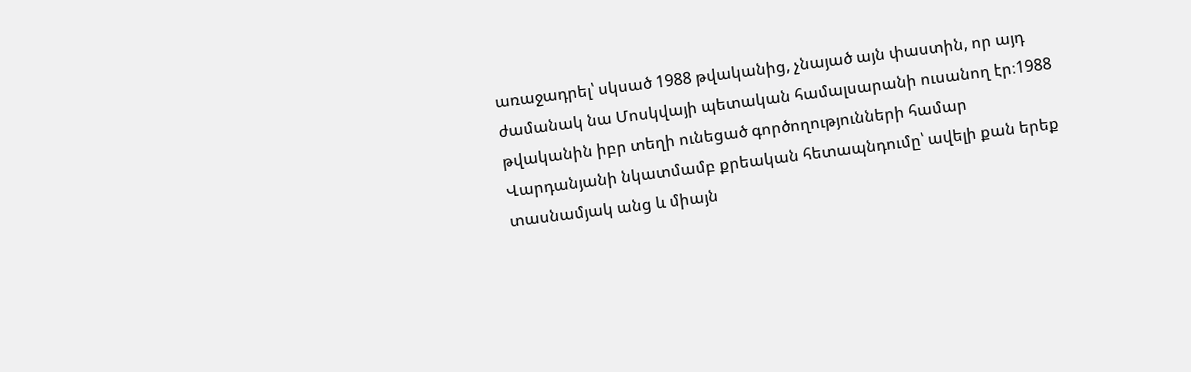առաջադրել՝ սկսած 1988 թվականից, չնայած այն փաստին, որ այդ ժամանակ նա Մոսկվայի պետական համալսարանի ուսանող էր։1988 թվականին իբր տեղի ունեցած գործողությունների համար Վարդանյանի նկատմամբ քրեական հետապնդումը՝ ավելի քան երեք տասնամյակ անց և միայն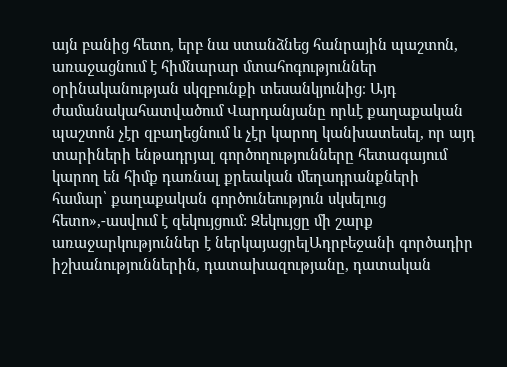այն բանից հետո, երբ նա ստանձնեց հանրային պաշտոն, առաջացնում է հիմնարար մտահոգություններ օրինականության սկզբունքի տեսանկյունից։ Այդ ժամանակահատվածում Վարդանյանը որևէ քաղաքական պաշտոն չէր զբաղեցնում և չէր կարող կանխատեսել, որ այդ տարիների ենթադրյալ գործողությունները հետագայում կարող են հիմք դառնալ քրեական մեղադրանքների համար՝ քաղաքական գործունեություն սկսելուց հետո»,-ասվում է զեկույցում: Զեկույցը մի շարք առաջարկություններ է ներկայացրելԱդրբեջանի գործադիր իշխանություններին, դատախազությանը, դատական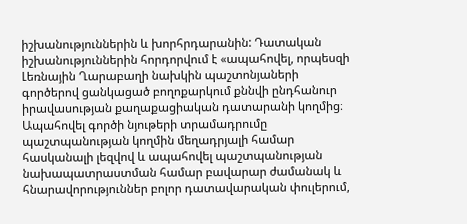իշխանություններին և խորհրդարանին: Դատական իշխանություններին հորդորվում է «ապահովել, որպեսզի Լեռնային Ղարաբաղի նախկին պաշտոնյաների գործերով ցանկացած բողոքարկում քննվի ընդհանուր իրավասության քաղաքացիական դատարանի կողմից։ Ապահովել գործի նյութերի տրամադրումը պաշտպանության կողմին մեղադրյալի համար հասկանալի լեզվով և ապահովել պաշտպանության նախապատրաստման համար բավարար ժամանակ և հնարավորություններ բոլոր դատավարական փուլերում,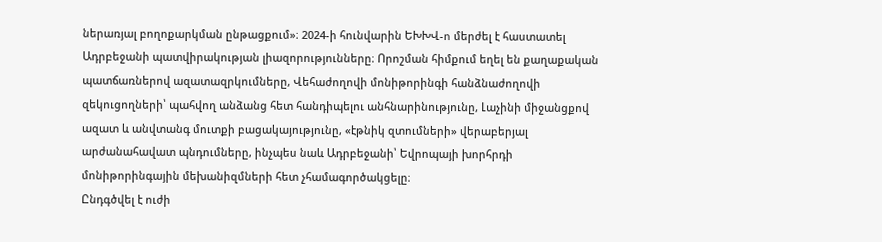ներառյալ բողոքարկման ընթացքում»։ 2024-ի հունվարին ԵԽԽՎ-n մերժել է հաստատել Ադրբեջանի պատվիրակության լիազորությունները։ Որոշման հիմքում եղել են քաղաքական պատճառներով ազատազրկումները, Վեհաժողովի մոնիթորինգի հանձնաժողովի զեկուցողների՝ պահվող անձանց հետ հանդիպելու անհնարինությունը, Լաչինի միջանցքով ազատ և անվտանգ մուտքի բացակայությունը, «էթնիկ զտումների» վերաբերյալ արժանահավատ պնդումները, ինչպես նաև Ադրբեջանի՝ Եվրոպայի խորհրդի մոնիթորինգային մեխանիզմների հետ չհամագործակցելը։
Ընդգծվել է ուժի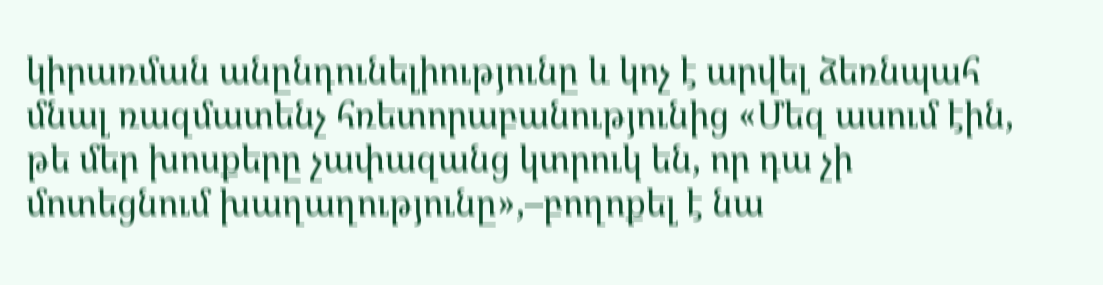կիրառման անընդունելիությունը և կոչ է արվել ձեռնպահ մնալ ռազմատենչ հռետորաբանությունից «Մեզ ասում էին, թե մեր խոսքերը չափազանց կտրուկ են, որ դա չի մոտեցնում խաղաղությունը»,–բողոքել է նա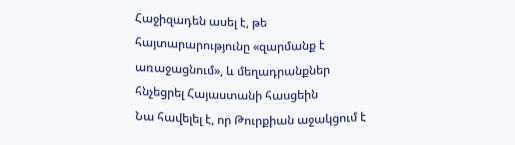Հաջիզադեն ասել է, թե հայտարարությունը «զարմանք է առաջացնում», և մեղադրանքներ հնչեցրել Հայաստանի հասցեին
Նա հավելել է, որ Թուրքիան աջակցում է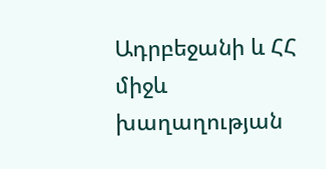Ադրբեջանի և ՀՀ միջև խաղաղության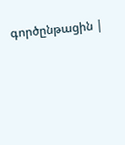գործընթացին |